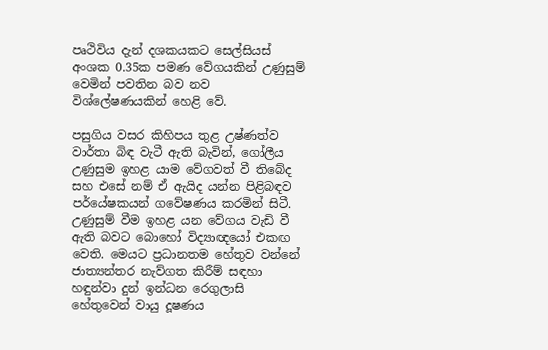පෘථිවිය දැන් දශකයකට සෙල්සියස් අංශක 0.35ක පමණ වේගයකින් උණුසුම් වෙමින් පවතින බව නව විශ්ලේෂණයකින් හෙළි වේ.

පසුගිය වසර කිහිපය තුළ උෂ්ණත්ව වාර්තා බිඳ වැටී ඇති බැවින්, ගෝලීය උණුසුම ඉහළ යාම වේගවත් වී තිබේද සහ එසේ නම් ඒ ඇයිද යන්න පිළිබඳව පර්යේෂකයන් ගවේෂණය කරමින් සිටී. උණුසුම් වීම ඉහළ යන වේගය වැඩි වී ඇති බවට බොහෝ විද්‍යාඥයෝ එකඟ වෙති. මෙයට ප්‍රධානතම හේතුව වන්නේ ජාත්‍යන්තර නැව්ගත කිරීම් සඳහා හඳුන්වා දුන් ඉන්ධන රෙගුලාසි හේතුවෙන් වායු දූෂණය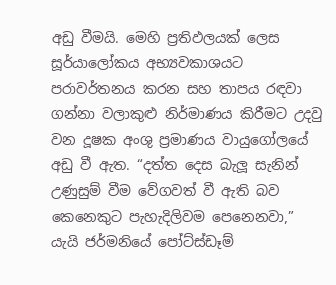අඩු වීමයි. මෙහි ප්‍රතිඵලයක් ලෙස සූර්යාලෝකය අභ්‍යවකාශයට පරාවර්තනය කරන සහ තාපය රඳවා ගන්නා වලාකුළු නිර්මාණය කිරීමට උදවු වන දූෂක අංශු ප්‍රමාණය වායුගෝලයේ අඩු වී ඇත. “දත්ත දෙස බැලූ සැනින් උණුසුම් වීම වේගවත් වී ඇති බව කෙනෙකුට පැහැදිලිවම පෙනෙනවා,” යැයි ජර්මනියේ පෝට්ස්ඩෑම්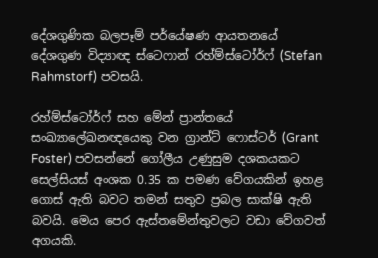දේශගුණික බලපෑම් පර්යේෂණ ආයතනයේ දේශගුණ විද්‍යාඥ ස්ටෙෆාන් රහ්ම්ස්ටෝර්ෆ් (Stefan Rahmstorf) පවසයි.

රහ්ම්ස්ටෝර්ෆ් සහ මේන් ප්‍රාන්තයේ සංඛ්‍යාලේඛනඥයෙකු වන ග්‍රාන්ට් ෆොස්ටර් (Grant Foster) පවසන්නේ ගෝලීය උණුසුම දශකයකට සෙල්සියස් අංශක 0.35 ක පමණ වේගයකින් ඉහළ ගොස් ඇති බවට තමන් සතුව ප්‍රබල සාක්ෂි ඇති බවයි. මෙය පෙර ඇස්තමේන්තුවලට වඩා වේගවත් අගයකි.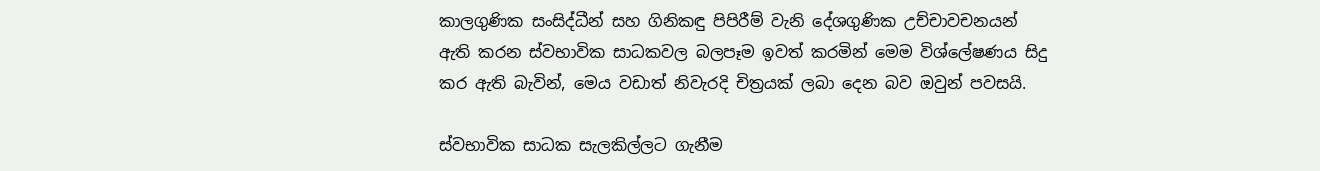කාලගුණික සංසිද්ධීන් සහ ගිනිකඳු පිපිරීම් වැනි දේශගුණික උච්චාවචනයන් ඇති කරන ස්වභාවික සාධකවල බලපෑම ඉවත් කරමින් මෙම විශ්ලේෂණය සිදු කර ඇති බැවින්, මෙය වඩාත් නිවැරදි චිත්‍රයක් ලබා දෙන බව ඔවුන් පවසයි.

ස්වභාවික සාධක සැලකිල්ලට ගැනීම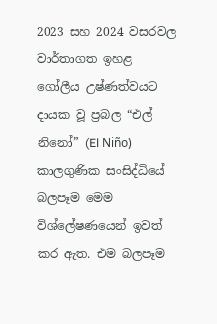2023 සහ 2024 වසරවල වාර්තාගත ඉහළ ගෝලීය උෂ්ණත්වයට දායක වූ ප්‍රබල “එල් නිනෝ” (El Niño) කාලගුණික සංසිද්ධියේ බලපෑම මෙම විශ්ලේෂණයෙන් ඉවත් කර ඇත. එම බලපෑම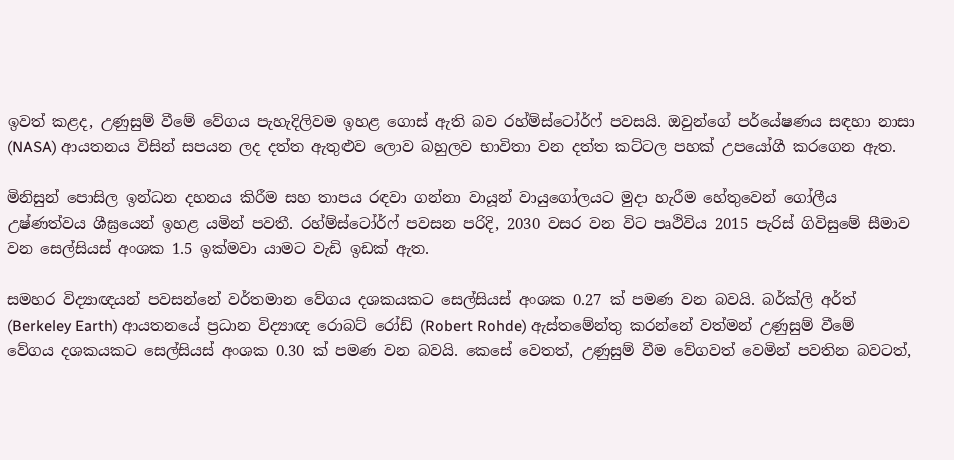ඉවත් කළද, උණුසුම් වීමේ වේගය පැහැදිලිවම ඉහළ ගොස් ඇති බව රහ්ම්ස්ටෝර්ෆ් පවසයි. ඔවුන්ගේ පර්යේෂණය සඳහා නාසා (NASA) ආයතනය විසින් සපයන ලද දත්ත ඇතුළුව ලොව බහුලව භාවිතා වන දත්ත කට්ටල පහක් උපයෝගී කරගෙන ඇත.

මිනිසුන් පොසිල ඉන්ධන දහනය කිරීම සහ තාපය රඳවා ගන්නා වායූන් වායුගෝලයට මුදා හැරීම හේතුවෙන් ගෝලීය උෂ්ණත්වය ශීඝ්‍රයෙන් ඉහළ යමින් පවතී. රහ්ම්ස්ටෝර්ෆ් පවසන පරිදි, 2030 වසර වන විට පෘථිවිය 2015 පැරිස් ගිවිසුමේ සීමාව වන සෙල්සියස් අංශක 1.5 ඉක්මවා යාමට වැඩි ඉඩක් ඇත.

සමහර විද්‍යාඥයන් පවසන්නේ වර්තමාන වේගය දශකයකට සෙල්සියස් අංශක 0.27 ක් පමණ වන බවයි. බර්ක්ලි අර්ත් (Berkeley Earth) ආයතනයේ ප්‍රධාන විද්‍යාඥ රොබට් රෝඩ් (Robert Rohde) ඇස්තමේන්තු කරන්නේ වත්මන් උණුසුම් වීමේ වේගය දශකයකට සෙල්සියස් අංශක 0.30 ක් පමණ වන බවයි. කෙසේ වෙතත්, උණුසුම් වීම වේගවත් වෙමින් පවතින බවටත්,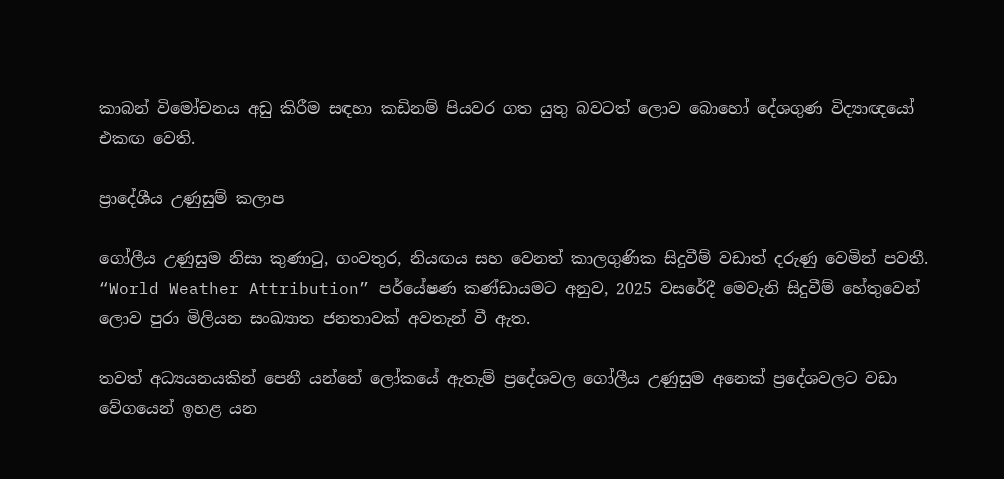කාබන් විමෝචනය අඩු කිරීම සඳහා කඩිනම් පියවර ගත යුතු බවටත් ලොව බොහෝ දේශගුණ විද්‍යාඥයෝ එකඟ වෙති.

ප්‍රාදේශීය උණුසුම් කලාප

ගෝලීය උණුසුම නිසා කුණාටු, ගංවතුර, නියඟය සහ වෙනත් කාලගුණික සිදුවීම් වඩාත් දරුණු වෙමින් පවතී. “World Weather Attribution” පර්යේෂණ කණ්ඩායමට අනුව, 2025 වසරේදී මෙවැනි සිදුවීම් හේතුවෙන් ලොව පුරා මිලියන සංඛ්‍යාත ජනතාවක් අවතැන් වී ඇත.

තවත් අධ්‍යයනයකින් පෙනී යන්නේ ලෝකයේ ඇතැම් ප්‍රදේශවල ගෝලීය උණුසුම අනෙක් ප්‍රදේශවලට වඩා වේගයෙන් ඉහළ යන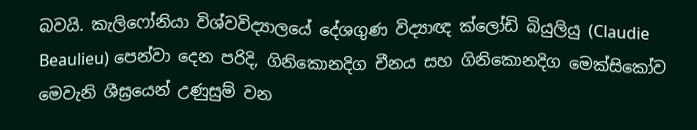බවයි. කැලිෆෝනියා විශ්වවිද්‍යාලයේ දේශගුණ විද්‍යාඥ ක්ලෝඩි බියුලියු (Claudie Beaulieu) පෙන්වා දෙන පරිදි, ගිනිකොනදිග චීනය සහ ගිනිකොනදිග මෙක්සිකෝව මෙවැනි ශීඝ්‍රයෙන් උණුසුම් වන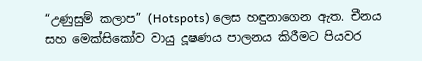“උණුසුම් කලාප” (Hotspots) ලෙස හඳුනාගෙන ඇත. චීනය සහ මෙක්සිකෝව වායු දූෂණය පාලනය කිරීමට පියවර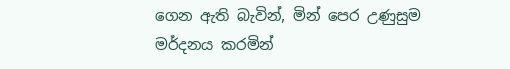ගෙන ඇති බැවින්, මින් පෙර උණුසුම මර්දනය කරමින්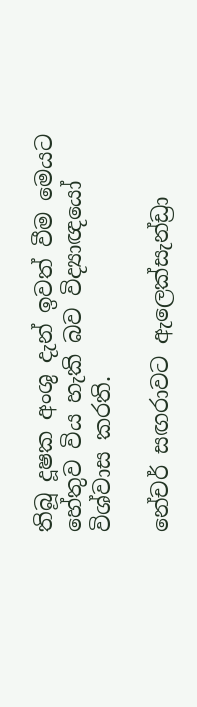තිබූ දූෂක අංශු දැන් ඉවත් වීම මෙයට හේතුව විය හැකි බව විද්‍යාඥයෝ විශ්වාස කරති.

නේචර් සඟරාවට ඇලෙක්සැන්ඩ්‍රා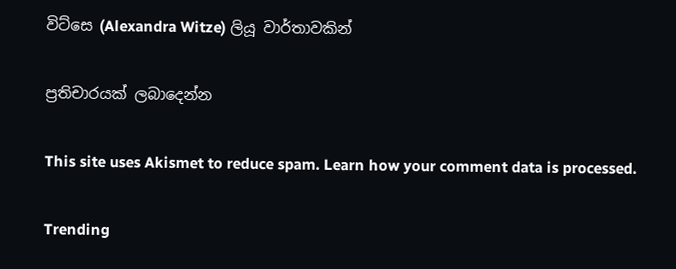විට්සෙ (Alexandra Witze) ලියූ වාර්තාවකින්

ප්‍රතිචාරයක් ලබාදෙන්න

This site uses Akismet to reduce spam. Learn how your comment data is processed.

Trending